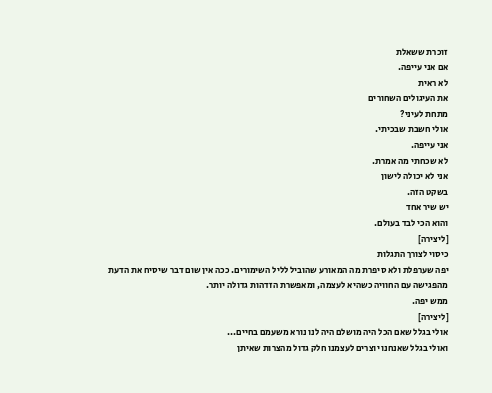זוכרת ששאלת
אם אני עייפה.
לא ראית
את העיגולים השחורים
מתחת לעיני?
אולי חשבת שבכיתי.
אני עייפה.
לא שכחתי מה אמרת.
אני לא יכולה לישון
בשקט הזה.
יש שיר אחד
והוא הכי לבד בעולם.
[ליצירה]
כיסוי לצורך התגלות
יפה שערפלת ולא סיפרת מה המאורע שהוביל לליל השימורים. ככה אין שום דבר שיסיח את הדעת מהפגישה עם החוויה כשהיא לעצמה, ומאפשרת הזדהות גדולה יותר.
ממש יפה.
[ליצירה]
אולי בגלל שאם הכל היה מושלם היה לנו נורא משעמם בחיים...
ואולי בגלל שאנחנו יוצרים לעצמנו חלק גדול מהצרות שאיתן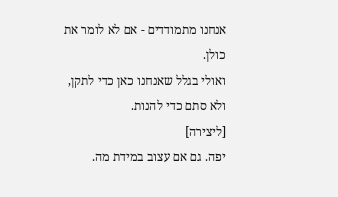אנחנו מתמודדים - אם לא לומר את כולן.
ואולי בגלל שאנחנו כאן כדי לתקן, ולא סתם כדי להנות.
[ליצירה]
יפה. גם אם עצוב במידת מה.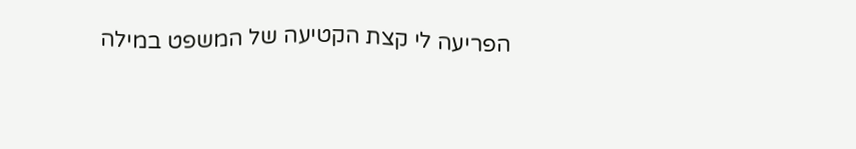הפריעה לי קצת הקטיעה של המשפט במילה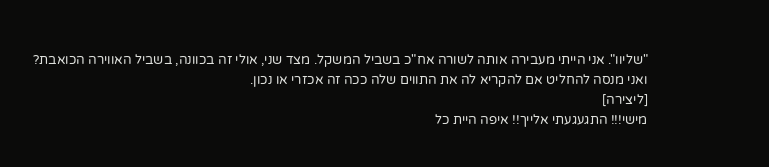"שליוו". אני הייתי מעבירה אותה לשורה אח"כ בשביל המשקל. מצד שני, אולי זה בכוונה, בשביל האווירה הכואבת?
ואני מנסה להחליט אם להקריא לה את התווים שלה ככה זה אכזרי או נכון.
[ליצירה]
מישי!!! התגעגעתי אלייך!! איפה היית כל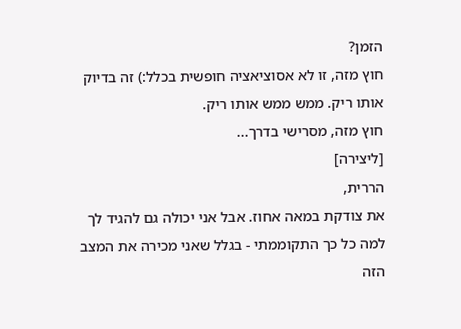הזמן?
חוץ מזה, זו לא אסוציאציה חופשית בכלל:) זה בדיוק אותו ריק. ממש ממש אותו ריק.
חוץ מזה, מסרישי בדרך...
[ליצירה]
הררית,
את צודקת במאה אחוז. אבל אני יכולה גם להגיד לך למה כל כך התקוממתי - בגלל שאני מכירה את המצב הזה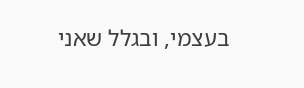בעצמי, ובגלל שאני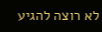לא רוצה להגיע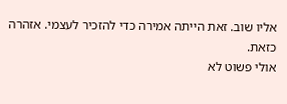אליו שוב. זאת הייתה אמירה כדי להזכיר לעצמי. אזהרה כזאת.
אולי פשוט לא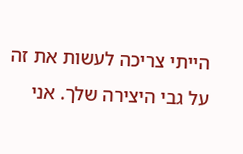הייתי צריכה לעשות את זה על גבי היצירה שלך. אני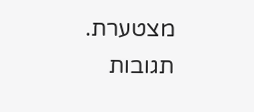מצטערת.
תגובות